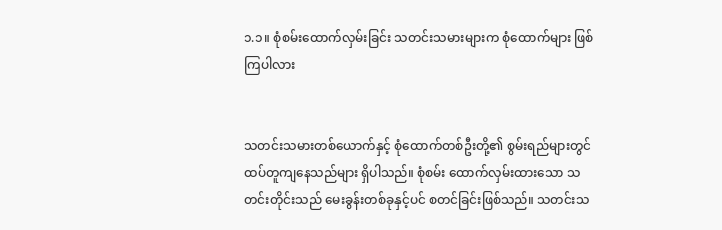၁.၁။ စုံစမ်းထောက်လှမ်းခြင်း သတင်းသမားများက စုံထောက်များ ဖြစ်ကြပါလား


သတင်းသမားတစ်ယောက်နှင့် စုံထောက်တစ်ဦးတို့၏ စွမ်းရည်များတွင် ထပ်တူကျနေသည်များ ရှိပါသည်။ စုံစမ်း ထောက်လှမ်းထားသော သတင်းတိုင်းသည် မေးခွန်းတစ်ခုနှင့်ပင် စတင်ခြင်းဖြစ်သည်။ သတင်းသ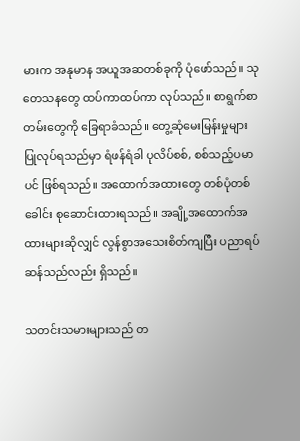မားက အနုမာန အယူအဆတစ်ခုကို ပုံဖော်သည်။ သုတေသနတွေ ထပ်ကာထပ်ကာ လုပ်သည်။ စာရွက်စာတမ်းတွေကို ခြေရာခံသည်။ တွေ့ဆုံမေးမြန်းမှုများ ပြုလုပ်ရသည်မှာ ရံဖန်ရံခါ ပုလိပ်စစ်, စစ်သည့်ပမာပင် ဖြစ်ရသည်။ အထောက်အထားတွေ တစ်ပုံတစ်ခေါင်း စုဆောင်းထားရသည်။ အချို့အထောက်အထားများဆိုလျှင် လွန်စွာအသေးစိတ်ကျပြီး ပညာရပ်ဆန်သည်လည်း ရှိသည်။

သတင်းသမားများသည် တ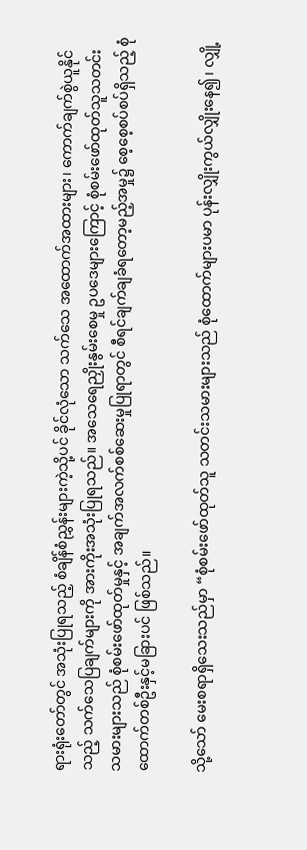ရားရုံးတော်တွင် အသုံးပြုရသည့် စံချိန်စံညွှန်းများကဲ့သို့ပင် ခိုင်လုံသော သက်သေ အထောက်အထားများ၊ ကောက်ချက်စွဲယူနိုင်သည့် သက်သေပြချက်များကို အားကိုးအသုံးပြုရသည်။ အသေရေညှိုးနွမ်းစေမှု ဥပဒေများကြောင့် စုံစမ်းဖော်ထုတ်သူသတင်းသမားများသည် စုံစမ်းဖော်ထုတ်မှုနှင့် အချက်အလက်စစ်ဆေးမှုပြုရာတွင် စီရင်ချက်ချခံရတော့မည့်အမှု၌ စေ့စေ့စပ်စပ်ရှိသည့် စုံထောက်တစ်ဦးနှင့်မခြားပင် ဖြစ်သည်။

သို့သော် မေးစရာရှိသေးသည်မှာ “စုံစမ်းဖော်ထုတ်သူ သတင်းသမားများသည် စုံထောက်များပမာ ပုန်းလျှိုးကွယ်လျှိုးနေ၍၊ လျှို့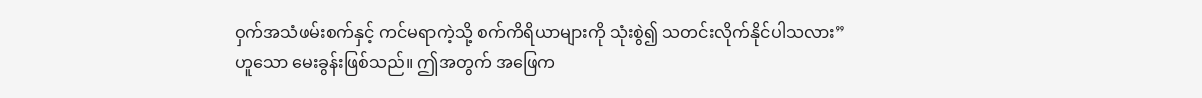ဝှက်အသံဖမ်းစက်နှင့် ကင်မရာကဲ့သို့ စက်ကိရိယာများကို သုံးစွဲ၍ သတင်းလိုက်နိုင်ပါသလား” ဟူသော မေးခွန်းဖြစ်သည်။ ဤအတွက် အဖြေက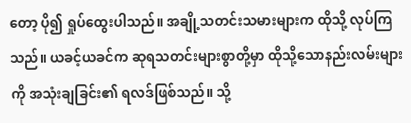တော့ ပို၍ ရှုပ်ထွေးပါသည်။ အချို့သတင်းသမားများက ထိုသို့ လုပ်ကြသည်။ ယခင့်ယခင်က ဆုရသတင်းများစွာတို့မှာ ထိုသို့သောနည်းလမ်းများကို အသုံးချခြင်း၏ ရလဒ်ဖြစ်သည်။ သို့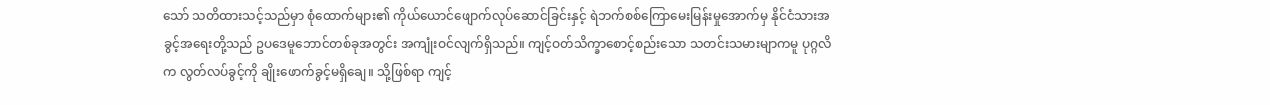သော် သတိထားသင့်သည်မှာ စုံထောက်များ၏ ကိုယ်ယောင်ဖျောက်လုပ်ဆောင်ခြင်းနှင့် ရဲဘက်စစ်ကြောမေးမြန်းမှုအောက်မှ နိုင်ငံသားအခွင့်အရေးတို့သည် ဥပဒေမူဘောင်တစ်ခုအတွင်း အကျုံးဝင်လျက်ရှိသည်။ ကျင့်ဝတ်သိက္ခာစောင့်စည်းသော သတင်းသမားမျာကမူ ပုဂ္ဂလိက လွတ်လပ်ခွင့်ကို ချိုးဖောက်ခွင့်မရှိချေ။ သို့ဖြစ်ရာ ကျင့်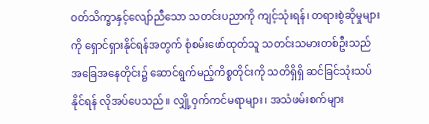ဝတ်သိက္ခာနှင့်လျော်ညီသော သတင်းပညာကို ကျင့်သုံးရန်၊ တရားစွဲဆိုမှုများကို ရှောင်ရှားနိုင်ရန်အတွက် စုံစမ်းဖော်ထုတ်သူ သတင်းသမားတစ်ဦးသည် အခြေအနေတိုင်း၌ ဆောင်ရွက်မည့်ကိစ္စတိုင်းကို သတိရှိရှိ ဆင်ခြင်သုံးသပ်နိုင်ရန် လိုအပ်ပေသည်။ လျှို့ဝှက်ကင်မရာများ၊ အသံဖမ်းစက်များ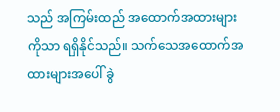သည် အကြမ်းထည် အထောက်အထားများကိုသာ ရရှိနိုင်သည်။ သက်သေအထောက်အထားများအပေါ် ခွဲ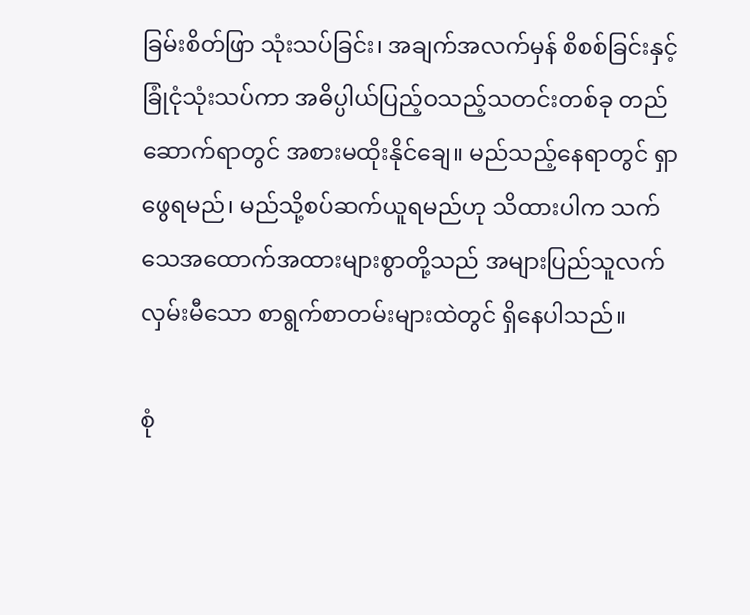ခြမ်းစိတ်ဖြာ သုံးသပ်ခြင်း၊ အချက်အလက်မှန် စိစစ်ခြင်းနှင့် ခြုံငုံသုံးသပ်ကာ အဓိပ္ပါယ်ပြည့်ဝသည့်သတင်းတစ်ခု တည်ဆောက်ရာတွင် အစားမထိုးနိုင်ချေ။ မည်သည့်နေရာတွင် ရှာဖွေရမည်၊ မည်သို့စပ်ဆက်ယူရမည်ဟု သိထားပါက သက်သေအထောက်အထားများစွာတို့သည် အများပြည်သူလက်လှမ်းမီသော စာရွက်စာတမ်းများထဲတွင် ရှိနေပါသည်။

စုံ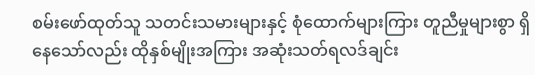စမ်းဖော်ထုတ်သူ သတင်းသမားများနှင့် စုံထောက်များကြား တူညီမှုများစွာ ရှိနေသော်လည်း ထိုနှစ်မျိုးအကြား အဆုံးသတ်ရလဒ်ချင်း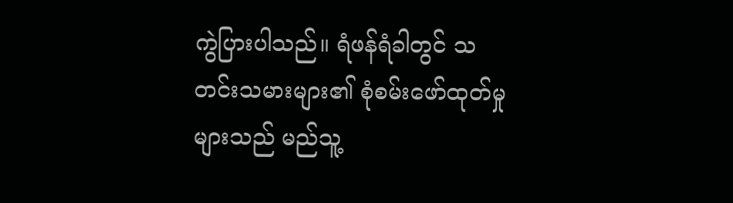ကွဲပြားပါသည်။ ရံဖန်ရံခါတွင် သတင်းသမားများ၏ စုံစမ်းဖော်ထုတ်မှုများသည် မည်သူ့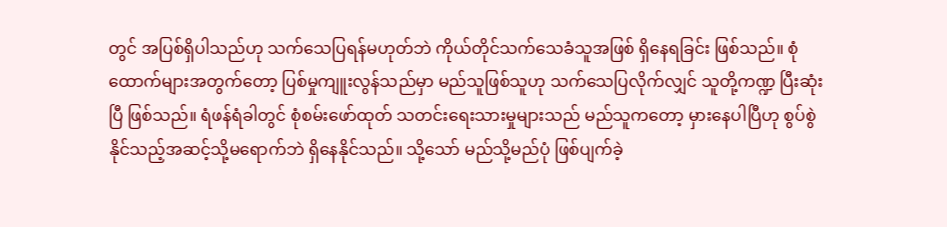တွင် အပြစ်ရှိပါသည်ဟု သက်သေပြရန်မဟုတ်ဘဲ ကိုယ်တိုင်သက်သေခံသူအဖြစ် ရှိနေရခြင်း ဖြစ်သည်။ စုံထောက်များအတွက်တော့ ပြစ်မှုကျူးလွန်သည်မှာ မည်သူဖြစ်သူဟု သက်သေပြလိုက်လျှင် သူတို့ကဏ္ဍ ပြီးဆုံးပြီ ဖြစ်သည်။ ရံဖန်ရံခါတွင် စုံစမ်းဖော်ထုတ် သတင်းရေးသားမှုများသည် မည်သူကတော့ မှားနေပါပြီဟု စွပ်စွဲနိုင်သည့်အဆင့်သို့မရောက်ဘဲ ရှိနေနိုင်သည်။ သို့သော် မည်သို့မည်ပုံ ဖြစ်ပျက်ခဲ့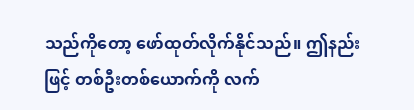သည်ကိုတော့ ဖော်ထုတ်လိုက်နိုင်သည်။ ဤနည်းဖြင့် တစ်ဦးတစ်ယောက်ကို လက်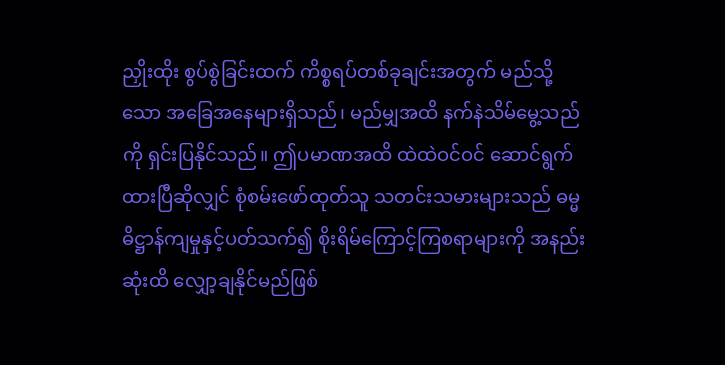ညှိုးထိုး စွပ်စွဲခြင်းထက် ကိစ္စရပ်တစ်ခုချင်းအတွက် မည်သို့သော အခြေအနေများရှိသည်၊ မည်မျှအထိ နက်နဲသိမ်မွေ့သည်ကို ရှင်းပြနိုင်သည်။ ဤပမာဏအထိ ထဲထဲဝင်ဝင် ဆောင်ရွက်ထားပြီဆိုလျှင် စုံစမ်းဖော်ထုတ်သူ သတင်းသမားများသည် ဓမ္မဓိဋ္ဌာန်ကျမှုနှင့်ပတ်သက်၍ စိုးရိမ်ကြောင့်ကြစရာများကို အနည်းဆုံးထိ လျှော့ချနိုင်မည်ဖြစ်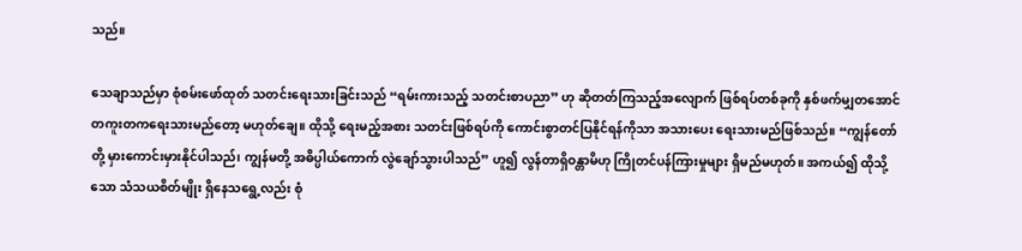သည်။

သေချာသည်မှာ စုံစမ်းဖော်ထုတ် သတင်းရေးသားခြင်းသည် “ရမ်းကားသည့် သတင်းစာပညာ” ဟု ဆိုတတ်ကြသည့်အလျောက် ဖြစ်ရပ်တစ်ခုကို နှစ်ဖက်မျှတအောင် တကူးတကရေးသားမည်တော့ မဟုတ်ချေ။ ထိုသို့ ရေးမည့်အစား သတင်းဖြစ်ရပ်ကို ကောင်းစွာတင်ပြနိုင်ရန်ကိုသာ အသားပေး ရေးသားမည်ဖြစ်သည်။ “ကျွန်တော်တို့ မှားကောင်းမှားနိုင်ပါသည်၊ ကျွန်မတို့ အဓိပ္ပါယ်ကောက် လွဲချော်သွားပါသည်” ဟူ၍ လွန်တာရှိဝန္တာမိဟု ကြိုတင်ပန်ကြားမှုများ ရှိမည်မဟုတ်။ အကယ်၍ ထိုသို့သော သံသယစိတ်မျိုး ရှိနေသရွေ့လည်း စုံ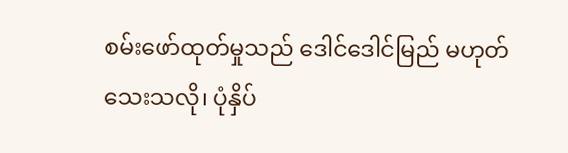စမ်းဖော်ထုတ်မှုသည် ဒေါင်ဒေါင်မြည် မဟုတ်သေးသလို၊ ပုံနှိပ်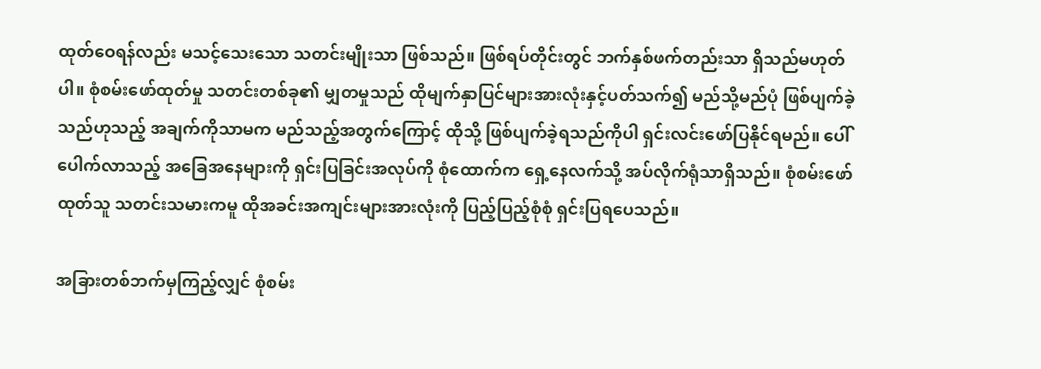ထုတ်ဝေရန်လည်း မသင့်သေးသော သတင်းမျိုးသာ ဖြစ်သည်။ ဖြစ်ရပ်တိုင်းတွင် ဘက်နှစ်ဖက်တည်းသာ ရှိသည်မဟုတ်ပါ။ စုံစမ်းဖော်ထုတ်မှု သတင်းတစ်ခု၏ မျှတမှုသည် ထိုမျက်နှာပြင်များအားလုံးနှင့်ပတ်သက်၍ မည်သို့မည်ပုံ ဖြစ်ပျက်ခဲ့သည်ဟုသည့် အချက်ကိုသာမက မည်သည့်အတွက်ကြောင့် ထိုသို့ ဖြစ်ပျက်ခဲ့ရသည်ကိုပါ ရှင်းလင်းဖော်ပြနိုင်ရမည်။ ပေါ်ပေါက်လာသည့် အခြေအနေများကို ရှင်းပြခြင်းအလုပ်ကို စုံထောက်က ရှေ့နေလက်သို့ အပ်လိုက်ရုံသာရှိသည်။ စုံစမ်းဖော်ထုတ်သူ သတင်းသမားကမူ ထိုအခင်းအကျင်းများအားလုံးကို ပြည့်ပြည့်စုံစုံ ရှင်းပြရပေသည်။

အခြားတစ်ဘက်မှကြည့်လျှင် စုံစမ်း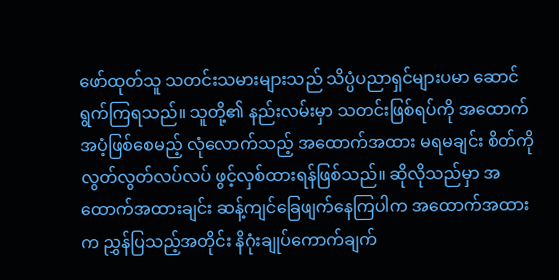ဖော်ထုတ်သူ သတင်းသမားများသည် သိပ္ပံပညာရှင်များပမာ ဆောင်ရွက်ကြရသည်။ သူတို့၏ နည်းလမ်းမှာ သတင်းဖြစ်ရပ်ကို အထောက်အပံ့ဖြစ်စေမည့် လုံလောက်သည့် အထောက်အထား မရမချင်း စိတ်ကိုလွတ်လွတ်လပ်လပ် ဖွင့်လှစ်ထားရန်ဖြစ်သည်။ ဆိုလိုသည်မှာ အထောက်အထားချင်း ဆန့်ကျင်ခြေဖျက်နေကြပါက အထောက်အထားက ညွှန်ပြသည့်အတိုင်း နိဂုံးချုပ်ကောက်ချက်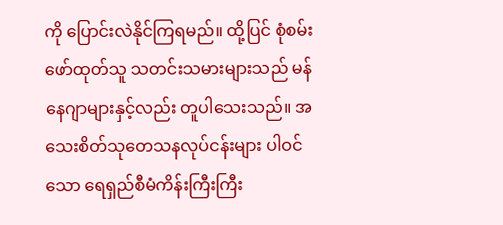ကို ပြောင်းလဲနိုင်ကြရမည်။ ထို့ပြင် စုံစမ်းဖော်ထုတ်သူ သတင်းသမားများသည် မန်နေဂျာများနှင့်လည်း တူပါသေးသည်။ အသေးစိတ်သုတေသနလုပ်ငန်းများ ပါဝင်သော ရေရှည်စီမံကိန်းကြီးကြီး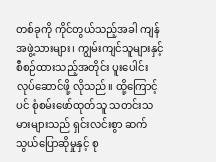တစ်ခုကို ကိုင်တွယ်သည့်အခါ ကျန်အဖွဲ့သားများ၊ ကျွမ်းကျင်သူများနှင့် စီစဉ်ထားသည့်အတိုင်း ပူးပေါင်းလုပ်ဆောင်ဖို့ လိုသည်။ ထို့ကြောင့်ပင် စုံစမ်းဖော်ထုတ်သူ သတင်းသမားများသည် ရှင်းလင်းစွာ ဆက်သွယ်ပြောဆိုမှုနှင့် စု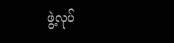ဖွဲ့လုပ်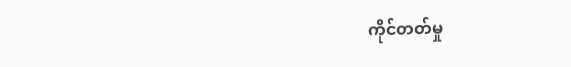ကိုင်တတ်မှု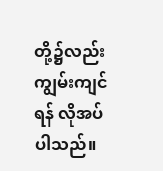တို့၌လည်း ကျွမ်းကျင်ရန် လိုအပ်ပါသည်။